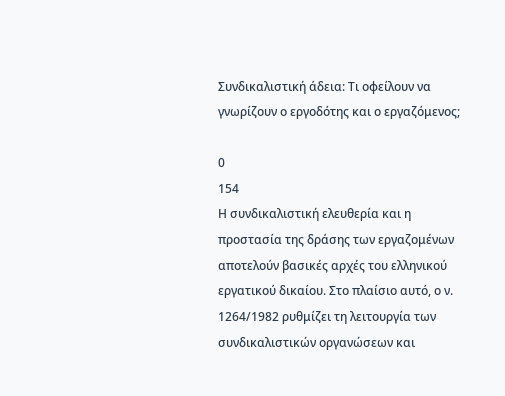Συνδικαλιστική άδεια: Τι οφείλουν να γνωρίζουν ο εργοδότης και ο εργαζόμενος;

0
154
Η συνδικαλιστική ελευθερία και η προστασία της δράσης των εργαζομένων αποτελούν βασικές αρχές του ελληνικού εργατικού δικαίου. Στο πλαίσιο αυτό, ο ν. 1264/1982 ρυθμίζει τη λειτουργία των συνδικαλιστικών οργανώσεων και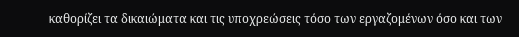καθορίζει τα δικαιώματα και τις υποχρεώσεις τόσο των εργαζομένων όσο και των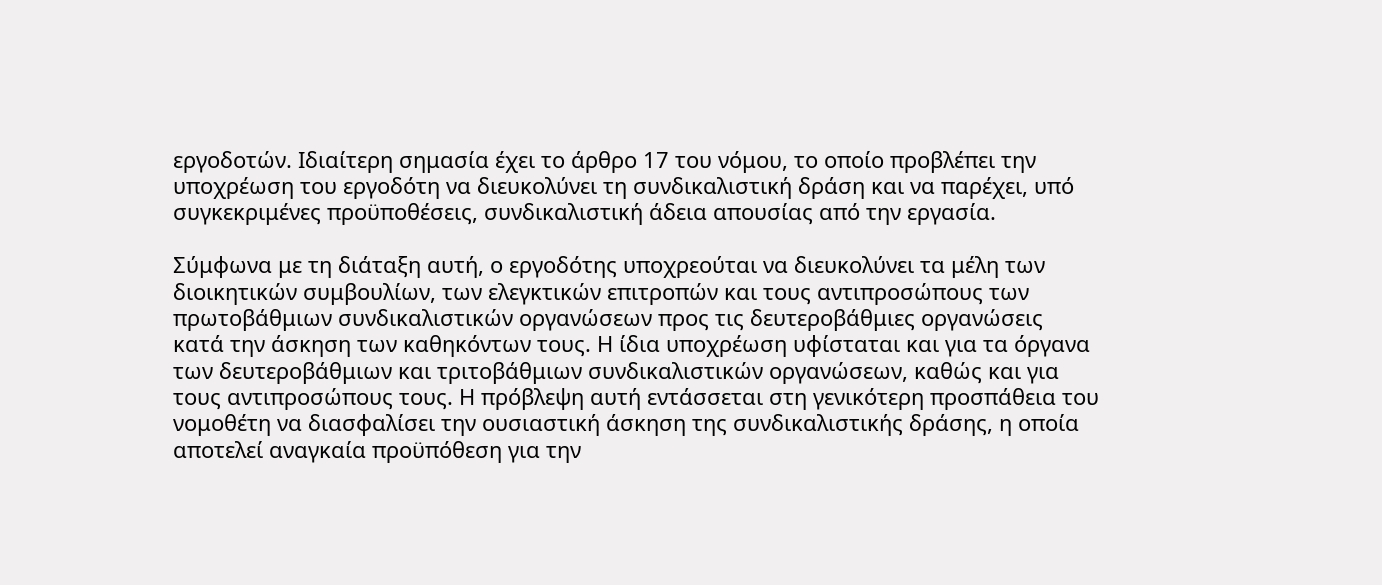εργοδοτών. Ιδιαίτερη σημασία έχει το άρθρο 17 του νόμου, το οποίο προβλέπει την υποχρέωση του εργοδότη να διευκολύνει τη συνδικαλιστική δράση και να παρέχει, υπό συγκεκριμένες προϋποθέσεις, συνδικαλιστική άδεια απουσίας από την εργασία.

Σύμφωνα με τη διάταξη αυτή, ο εργοδότης υποχρεούται να διευκολύνει τα μέλη των διοικητικών συμβουλίων, των ελεγκτικών επιτροπών και τους αντιπροσώπους των πρωτοβάθμιων συνδικαλιστικών οργανώσεων προς τις δευτεροβάθμιες οργανώσεις κατά την άσκηση των καθηκόντων τους. Η ίδια υποχρέωση υφίσταται και για τα όργανα των δευτεροβάθμιων και τριτοβάθμιων συνδικαλιστικών οργανώσεων, καθώς και για τους αντιπροσώπους τους. Η πρόβλεψη αυτή εντάσσεται στη γενικότερη προσπάθεια του νομοθέτη να διασφαλίσει την ουσιαστική άσκηση της συνδικαλιστικής δράσης, η οποία αποτελεί αναγκαία προϋπόθεση για την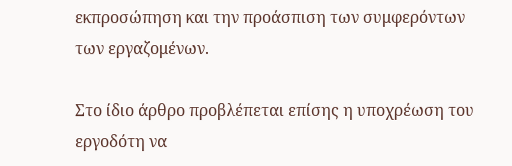εκπροσώπηση και την προάσπιση των συμφερόντων των εργαζομένων.

Στο ίδιο άρθρο προβλέπεται επίσης η υποχρέωση του εργοδότη να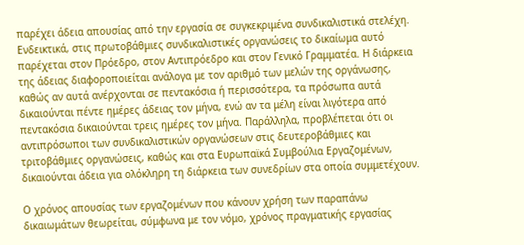παρέχει άδεια απουσίας από την εργασία σε συγκεκριμένα συνδικαλιστικά στελέχη. Ενδεικτικά, στις πρωτοβάθμιες συνδικαλιστικές οργανώσεις το δικαίωμα αυτό παρέχεται στον Πρόεδρο, στον Αντιπρόεδρο και στον Γενικό Γραμματέα. Η διάρκεια της άδειας διαφοροποιείται ανάλογα με τον αριθμό των μελών της οργάνωσης, καθώς αν αυτά ανέρχονται σε πεντακόσια ή περισσότερα, τα πρόσωπα αυτά δικαιούνται πέντε ημέρες άδειας τον μήνα, ενώ αν τα μέλη είναι λιγότερα από πεντακόσια δικαιούνται τρεις ημέρες τον μήνα. Παράλληλα, προβλέπεται ότι οι αντιπρόσωποι των συνδικαλιστικών οργανώσεων στις δευτεροβάθμιες και τριτοβάθμιες οργανώσεις, καθώς και στα Ευρωπαϊκά Συμβούλια Εργαζομένων, δικαιούνται άδεια για ολόκληρη τη διάρκεια των συνεδρίων στα οποία συμμετέχουν.

Ο χρόνος απουσίας των εργαζομένων που κάνουν χρήση των παραπάνω δικαιωμάτων θεωρείται, σύμφωνα με τον νόμο, χρόνος πραγματικής εργασίας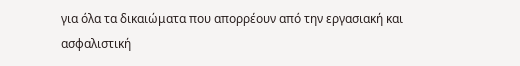για όλα τα δικαιώματα που απορρέουν από την εργασιακή και ασφαλιστική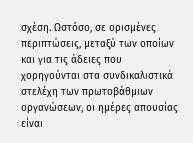σχέση. Ωστόσο, σε ορισμένες περιπτώσεις, μεταξύ των οποίων και για τις άδειες που χορηγούνται στα συνδικαλιστικά στελέχη των πρωτοβάθμιων οργανώσεων, οι ημέρες απουσίας είναι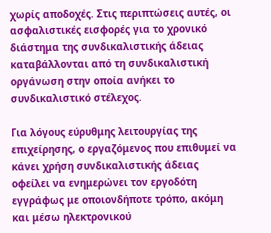χωρίς αποδοχές. Στις περιπτώσεις αυτές, οι ασφαλιστικές εισφορές για το χρονικό διάστημα της συνδικαλιστικής άδειας καταβάλλονται από τη συνδικαλιστική οργάνωση στην οποία ανήκει το συνδικαλιστικό στέλεχος.

Για λόγους εύρυθμης λειτουργίας της επιχείρησης, ο εργαζόμενος που επιθυμεί να κάνει χρήση συνδικαλιστικής άδειας οφείλει να ενημερώνει τον εργοδότη εγγράφως με οποιονδήποτε τρόπο, ακόμη και μέσω ηλεκτρονικού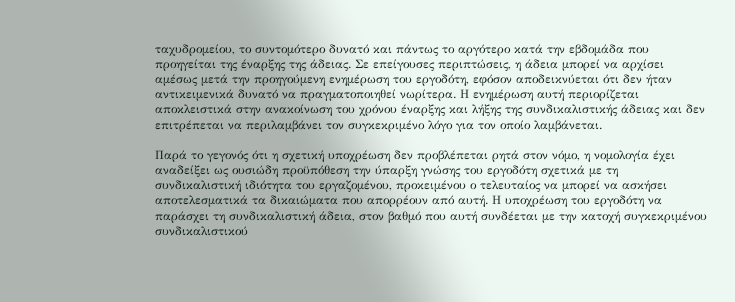ταχυδρομείου, το συντομότερο δυνατό και πάντως το αργότερο κατά την εβδομάδα που προηγείται της έναρξης της άδειας. Σε επείγουσες περιπτώσεις, η άδεια μπορεί να αρχίσει αμέσως μετά την προηγούμενη ενημέρωση του εργοδότη, εφόσον αποδεικνύεται ότι δεν ήταν αντικειμενικά δυνατό να πραγματοποιηθεί νωρίτερα. Η ενημέρωση αυτή περιορίζεται αποκλειστικά στην ανακοίνωση του χρόνου έναρξης και λήξης της συνδικαλιστικής άδειας και δεν επιτρέπεται να περιλαμβάνει τον συγκεκριμένο λόγο για τον οποίο λαμβάνεται.

Παρά το γεγονός ότι η σχετική υποχρέωση δεν προβλέπεται ρητά στον νόμο, η νομολογία έχει αναδείξει ως ουσιώδη προϋπόθεση την ύπαρξη γνώσης του εργοδότη σχετικά με τη συνδικαλιστική ιδιότητα του εργαζομένου, προκειμένου ο τελευταίος να μπορεί να ασκήσει αποτελεσματικά τα δικαιώματα που απορρέουν από αυτή. Η υποχρέωση του εργοδότη να παράσχει τη συνδικαλιστική άδεια, στον βαθμό που αυτή συνδέεται με την κατοχή συγκεκριμένου συνδικαλιστικού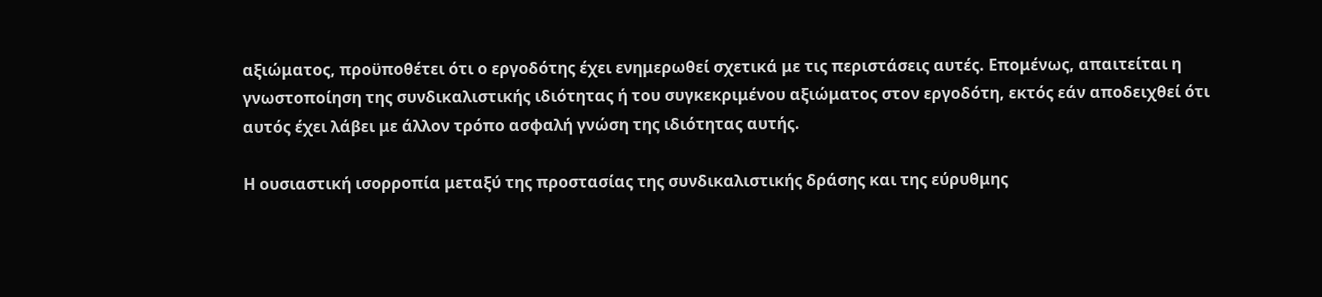αξιώματος, προϋποθέτει ότι ο εργοδότης έχει ενημερωθεί σχετικά με τις περιστάσεις αυτές. Επομένως, απαιτείται η γνωστοποίηση της συνδικαλιστικής ιδιότητας ή του συγκεκριμένου αξιώματος στον εργοδότη, εκτός εάν αποδειχθεί ότι αυτός έχει λάβει με άλλον τρόπο ασφαλή γνώση της ιδιότητας αυτής.

Η ουσιαστική ισορροπία μεταξύ της προστασίας της συνδικαλιστικής δράσης και της εύρυθμης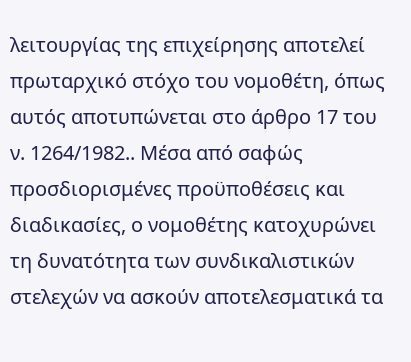λειτουργίας της επιχείρησης αποτελεί πρωταρχικό στόχο του νομοθέτη, όπως αυτός αποτυπώνεται στο άρθρο 17 του ν. 1264/1982.. Μέσα από σαφώς προσδιορισμένες προϋποθέσεις και διαδικασίες, ο νομοθέτης κατοχυρώνει τη δυνατότητα των συνδικαλιστικών στελεχών να ασκούν αποτελεσματικά τα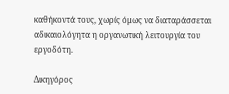καθήκοντά τους, χωρίς όμως να διαταράσσεται αδικαιολόγητα η οργανωτική λειτουργία του εργοδότη.

Δικηγόρος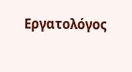Εργατολόγος